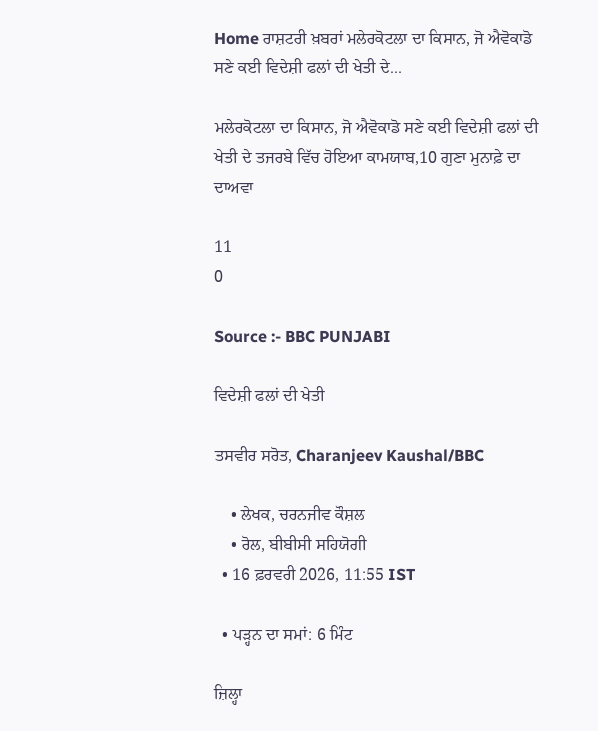Home ਰਾਸ਼ਟਰੀ ਖ਼ਬਰਾਂ ਮਲੇਰਕੋਟਲਾ ਦਾ ਕਿਸਾਨ, ਜੋ ਐਵੋਕਾਡੋ ਸਣੇ ਕਈ ਵਿਦੇਸ਼ੀ ਫਲਾਂ ਦੀ ਖੇਤੀ ਦੇ...

ਮਲੇਰਕੋਟਲਾ ਦਾ ਕਿਸਾਨ, ਜੋ ਐਵੋਕਾਡੋ ਸਣੇ ਕਈ ਵਿਦੇਸ਼ੀ ਫਲਾਂ ਦੀ ਖੇਤੀ ਦੇ ਤਜਰਬੇ ਵਿੱਚ ਹੋਇਆ ਕਾਮਯਾਬ,10 ਗੁਣਾ ਮੁਨਾਫ਼ੇ ਦਾ ਦਾਅਵਾ

11
0

Source :- BBC PUNJABI

ਵਿਦੇਸ਼ੀ ਫਲਾਂ ਦੀ ਖੇਤੀ

ਤਸਵੀਰ ਸਰੋਤ, Charanjeev Kaushal/BBC

    • ਲੇਖਕ, ਚਰਨਜੀਵ ਕੌਸ਼ਲ
    • ਰੋਲ, ਬੀਬੀਸੀ ਸਹਿਯੋਗੀ
  • 16 ਫ਼ਰਵਰੀ 2026, 11:55 IST

  • ਪੜ੍ਹਨ ਦਾ ਸਮਾਂ: 6 ਮਿੰਟ

ਜ਼ਿਲ੍ਹਾ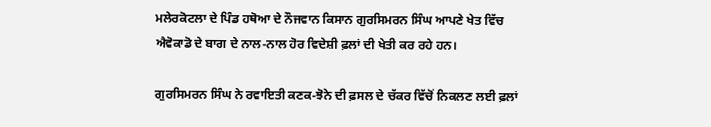ਮਲੇਰਕੋਟਲਾ ਦੇ ਪਿੰਡ ਹਥੋਆ ਦੇ ਨੌਜਵਾਨ ਕਿਸਾਨ ਗੁਰਸਿਮਰਨ ਸਿੰਘ ਆਪਣੇ ਖੇਤ ਵਿੱਚ ਐਵੋਕਾਡੋ ਦੇ ਬਾਗ ਦੇ ਨਾਲ-ਨਾਲ ਹੋਰ ਵਿਦੇਸ਼ੀ ਫ਼ਲਾਂ ਦੀ ਖੇਤੀ ਕਰ ਰਹੇ ਹਨ।

ਗੁਰਸਿਮਰਨ ਸਿੰਘ ਨੇ ਰਵਾਇਤੀ ਕਣਕ-ਝੋਨੇ ਦੀ ਫ਼ਸਲ ਦੇ ਚੱਕਰ ਵਿੱਚੋਂ ਨਿਕਲਣ ਲਈ ਫ਼ਲਾਂ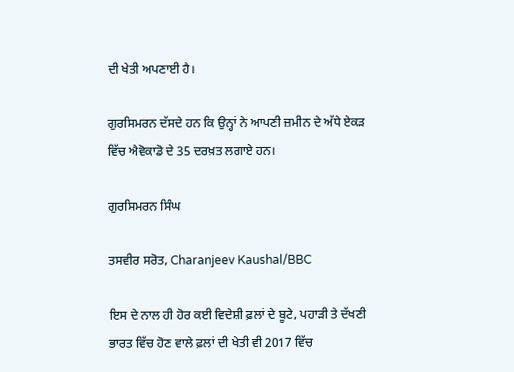ਦੀ ਖੇਤੀ ਅਪਣਾਈ ਹੈ।

ਗੁਰਸਿਮਰਨ ਦੱਸਦੇ ਹਨ ਕਿ ਉਨ੍ਹਾਂ ਨੇ ਆਪਣੀ ਜ਼ਮੀਨ ਦੇ ਅੱਧੇ ਏਕੜ ਵਿੱਚ ਐਵੋਕਾਡੋ ਦੇ 35 ਦਰਖ਼ਤ ਲਗਾਏ ਹਨ।

ਗੁਰਸਿਮਰਨ ਸਿੰਘ

ਤਸਵੀਰ ਸਰੋਤ, Charanjeev Kaushal/BBC

ਇਸ ਦੇ ਨਾਲ ਹੀ ਹੋਰ ਕਈ ਵਿਦੇਸ਼ੀ ਫ਼ਲਾਂ ਦੇ ਬੂਟੇ, ਪਹਾੜੀ ਤੇ ਦੱਖਣੀ ਭਾਰਤ ਵਿੱਚ ਹੋਣ ਵਾਲੇ ਫ਼ਲਾਂ ਦੀ ਖੇਤੀ ਵੀ 2017 ਵਿੱਚ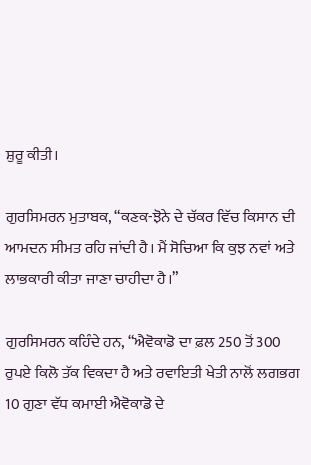ਸ਼ੁਰੂ ਕੀਤੀ।

ਗੁਰਸਿਮਰਨ ਮੁਤਾਬਕ, “ਕਣਕ-ਝੋਨੇ ਦੇ ਚੱਕਰ ਵਿੱਚ ਕਿਸਾਨ ਦੀ ਆਮਦਨ ਸੀਮਤ ਰਹਿ ਜਾਂਦੀ ਹੈ। ਮੈਂ ਸੋਚਿਆ ਕਿ ਕੁਝ ਨਵਾਂ ਅਤੇ ਲਾਭਕਾਰੀ ਕੀਤਾ ਜਾਣਾ ਚਾਹੀਦਾ ਹੈ।”

ਗੁਰਸਿਮਰਨ ਕਹਿੰਦੇ ਹਨ, “ਐਵੋਕਾਡੋ ਦਾ ਫ਼ਲ 250 ਤੋਂ 300 ਰੁਪਏ ਕਿਲੋ ਤੱਕ ਵਿਕਦਾ ਹੈ ਅਤੇ ਰਵਾਇਤੀ ਖੇਤੀ ਨਾਲੋਂ ਲਗਭਗ 10 ਗੁਣਾ ਵੱਧ ਕਮਾਈ ਐਵੋਕਾਡੋ ਦੇ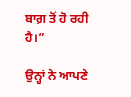ਬਾਗ਼ ਤੋਂ ਹੋ ਰਹੀ ਹੈ।”

ਉਨ੍ਹਾਂ ਨੇ ਆਪਣੇ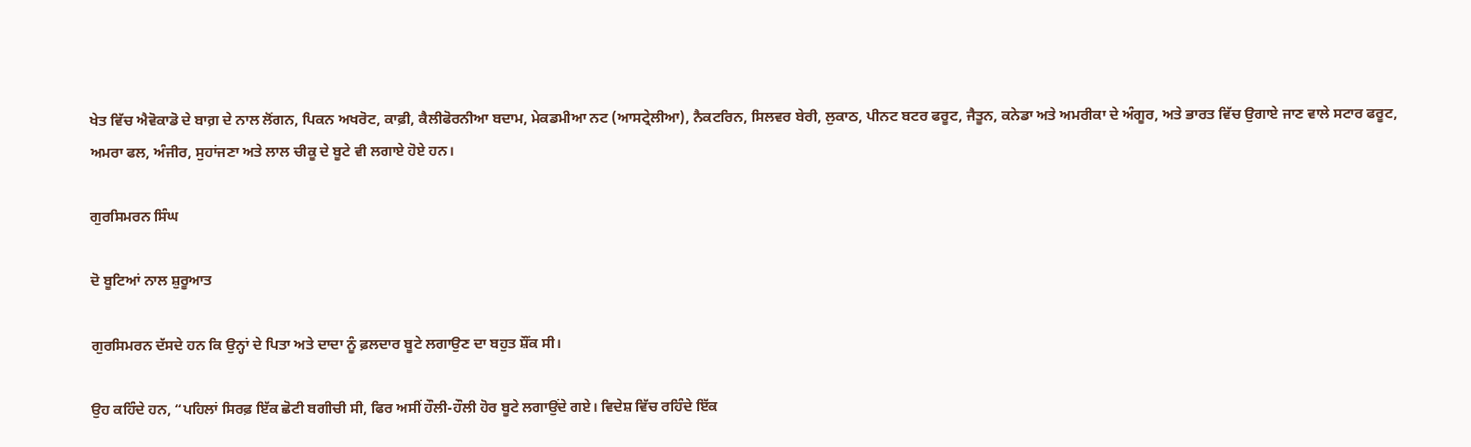ਖੇਤ ਵਿੱਚ ਐਵੋਕਾਡੋ ਦੇ ਬਾਗ਼ ਦੇ ਨਾਲ ਲੋਂਗਨ, ਪਿਕਨ ਅਖਰੋਟ, ਕਾਫ਼ੀ, ਕੈਲੀਫੋਰਨੀਆ ਬਦਾਮ, ਮੇਕਡਮੀਆ ਨਟ (ਆਸਟ੍ਰੇਲੀਆ), ਨੈਕਟਰਿਨ, ਸਿਲਵਰ ਬੇਰੀ, ਲੁਕਾਠ, ਪੀਨਟ ਬਟਰ ਫਰੂਟ, ਜੈਤੂਨ, ਕਨੇਡਾ ਅਤੇ ਅਮਰੀਕਾ ਦੇ ਅੰਗੂਰ, ਅਤੇ ਭਾਰਤ ਵਿੱਚ ਉਗਾਏ ਜਾਣ ਵਾਲੇ ਸਟਾਰ ਫਰੂਟ, ਅਮਰਾ ਫਲ, ਅੰਜੀਰ, ਸੁਹਾਂਜਣਾ ਅਤੇ ਲਾਲ ਚੀਕੂ ਦੇ ਬੂਟੇ ਵੀ ਲਗਾਏ ਹੋਏ ਹਨ।

ਗੁਰਸਿਮਰਨ ਸਿੰਘ

ਦੋ ਬੂਟਿਆਂ ਨਾਲ ਸ਼ੁਰੂਆਤ

ਗੁਰਸਿਮਰਨ ਦੱਸਦੇ ਹਨ ਕਿ ਉਨ੍ਹਾਂ ਦੇ ਪਿਤਾ ਅਤੇ ਦਾਦਾ ਨੂੰ ਫ਼ਲਦਾਰ ਬੂਟੇ ਲਗਾਉਣ ਦਾ ਬਹੁਤ ਸ਼ੌਂਕ ਸੀ।

ਉਹ ਕਹਿੰਦੇ ਹਨ, “ਪਹਿਲਾਂ ਸਿਰਫ਼ ਇੱਕ ਛੋਟੀ ਬਗੀਚੀ ਸੀ, ਫਿਰ ਅਸੀਂ ਹੌਲੀ-ਹੌਲੀ ਹੋਰ ਬੂਟੇ ਲਗਾਉਂਦੇ ਗਏ। ਵਿਦੇਸ਼ ਵਿੱਚ ਰਹਿੰਦੇ ਇੱਕ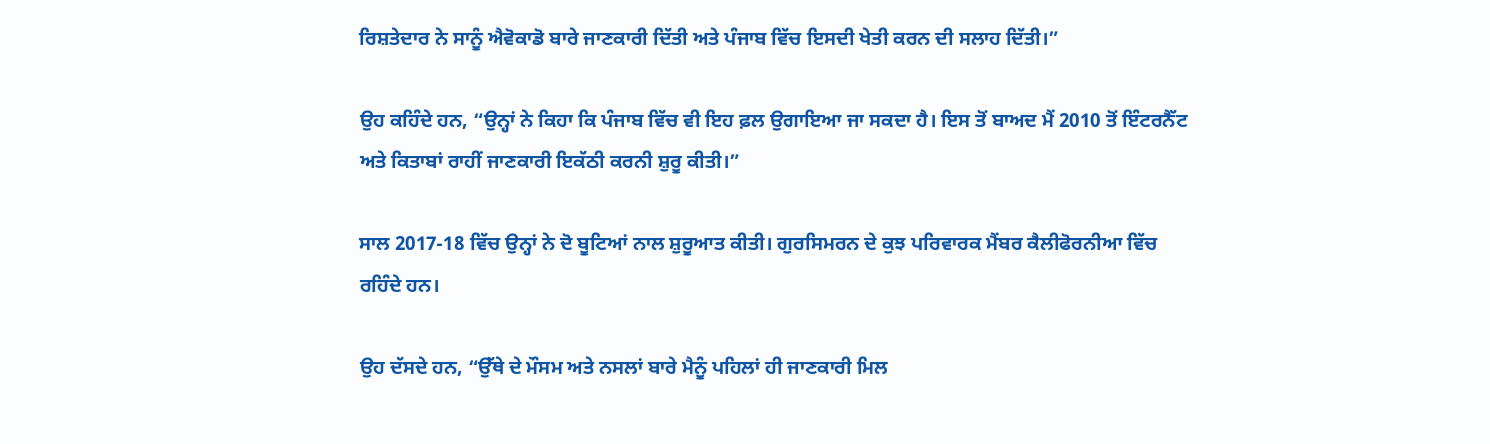ਰਿਸ਼ਤੇਦਾਰ ਨੇ ਸਾਨੂੰ ਐਵੋਕਾਡੋ ਬਾਰੇ ਜਾਣਕਾਰੀ ਦਿੱਤੀ ਅਤੇ ਪੰਜਾਬ ਵਿੱਚ ਇਸਦੀ ਖੇਤੀ ਕਰਨ ਦੀ ਸਲਾਹ ਦਿੱਤੀ।”

ਉਹ ਕਹਿੰਦੇ ਹਨ, “ਉਨ੍ਹਾਂ ਨੇ ਕਿਹਾ ਕਿ ਪੰਜਾਬ ਵਿੱਚ ਵੀ ਇਹ ਫ਼ਲ ਉਗਾਇਆ ਜਾ ਸਕਦਾ ਹੈ। ਇਸ ਤੋਂ ਬਾਅਦ ਮੈਂ 2010 ਤੋਂ ਇੰਟਰਨੈੱਟ ਅਤੇ ਕਿਤਾਬਾਂ ਰਾਹੀਂ ਜਾਣਕਾਰੀ ਇਕੱਠੀ ਕਰਨੀ ਸ਼ੁਰੂ ਕੀਤੀ।”

ਸਾਲ 2017-18 ਵਿੱਚ ਉਨ੍ਹਾਂ ਨੇ ਦੋ ਬੂਟਿਆਂ ਨਾਲ ਸ਼ੁਰੂਆਤ ਕੀਤੀ। ਗੁਰਸਿਮਰਨ ਦੇ ਕੁਝ ਪਰਿਵਾਰਕ ਮੈਂਬਰ ਕੈਲੀਫੋਰਨੀਆ ਵਿੱਚ ਰਹਿੰਦੇ ਹਨ।

ਉਹ ਦੱਸਦੇ ਹਨ, “ਉੱਥੇ ਦੇ ਮੌਸਮ ਅਤੇ ਨਸਲਾਂ ਬਾਰੇ ਮੈਨੂੰ ਪਹਿਲਾਂ ਹੀ ਜਾਣਕਾਰੀ ਮਿਲ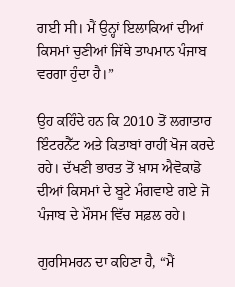ਗਈ ਸੀ। ਮੈਂ ਉਨ੍ਹਾਂ ਇਲਾਕਿਆਂ ਦੀਆਂ ਕਿਸਮਾਂ ਚੁਣੀਆਂ ਜਿੱਥੇ ਤਾਪਮਾਨ ਪੰਜਾਬ ਵਰਗਾ ਹੁੰਦਾ ਹੈ।”

ਉਹ ਕਹਿੰਦੇ ਹਨ ਕਿ 2010 ਤੋਂ ਲਗਾਤਾਰ ਇੰਟਰਨੈੱਟ ਅਤੇ ਕਿਤਾਬਾਂ ਰਾਹੀਂ ਖੋਜ ਕਰਦੇ ਰਹੇ। ਦੱਖਣੀ ਭਾਰਤ ਤੋਂ ਖ਼ਾਸ ਐਵੋਕਾਡੋ ਦੀਆਂ ਕਿਸਮਾਂ ਦੇ ਬੂਟੇ ਮੰਗਵਾਏ ਗਏ ਜੋ ਪੰਜਾਬ ਦੇ ਮੌਸਮ ਵਿੱਚ ਸਫ਼ਲ ਰਹੇ।

ਗੁਰਸਿਮਰਨ ਦਾ ਕਹਿਣਾ ਹੈ, “ਮੈਂ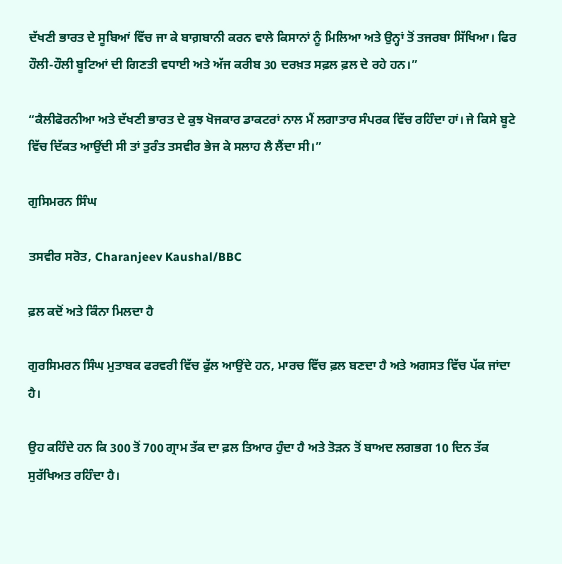ਦੱਖਣੀ ਭਾਰਤ ਦੇ ਸੂਬਿਆਂ ਵਿੱਚ ਜਾ ਕੇ ਬਾਗ਼ਬਾਨੀ ਕਰਨ ਵਾਲੇ ਕਿਸਾਨਾਂ ਨੂੰ ਮਿਲਿਆ ਅਤੇ ਉਨ੍ਹਾਂ ਤੋਂ ਤਜਰਬਾ ਸਿੱਖਿਆ। ਫਿਰ ਹੌਲੀ-ਹੌਲੀ ਬੂਟਿਆਂ ਦੀ ਗਿਣਤੀ ਵਧਾਈ ਅਤੇ ਅੱਜ ਕਰੀਬ 30 ਦਰਖ਼ਤ ਸਫ਼ਲ ਫ਼ਲ ਦੇ ਰਹੇ ਹਨ।”

“ਕੈਲੀਫੋਰਨੀਆ ਅਤੇ ਦੱਖਣੀ ਭਾਰਤ ਦੇ ਕੁਝ ਖੋਜਕਾਰ ਡਾਕਟਰਾਂ ਨਾਲ ਮੈਂ ਲਗਾਤਾਰ ਸੰਪਰਕ ਵਿੱਚ ਰਹਿੰਦਾ ਹਾਂ। ਜੇ ਕਿਸੇ ਬੂਟੇ ਵਿੱਚ ਦਿੱਕਤ ਆਉਂਦੀ ਸੀ ਤਾਂ ਤੁਰੰਤ ਤਸਵੀਰ ਭੇਜ ਕੇ ਸਲਾਹ ਲੈ ਲੈਂਦਾ ਸੀ।”

ਗੁਸਿਮਰਨ ਸਿੰਘ

ਤਸਵੀਰ ਸਰੋਤ, Charanjeev Kaushal/BBC

ਫ਼ਲ ਕਦੋਂ ਅਤੇ ਕਿੰਨਾ ਮਿਲਦਾ ਹੈ

ਗੁਰਸਿਮਰਨ ਸਿੰਘ ਮੁਤਾਬਕ ਫਰਵਰੀ ਵਿੱਚ ਫੁੱਲ ਆਉਂਦੇ ਹਨ, ਮਾਰਚ ਵਿੱਚ ਫ਼ਲ ਬਣਦਾ ਹੈ ਅਤੇ ਅਗਸਤ ਵਿੱਚ ਪੱਕ ਜਾਂਦਾ ਹੈ।

ਉਹ ਕਹਿੰਦੇ ਹਨ ਕਿ 300 ਤੋਂ 700 ਗ੍ਰਾਮ ਤੱਕ ਦਾ ਫ਼ਲ ਤਿਆਰ ਹੁੰਦਾ ਹੈ ਅਤੇ ਤੋੜਨ ਤੋਂ ਬਾਅਦ ਲਗਭਗ 10 ਦਿਨ ਤੱਕ ਸੁਰੱਖਿਅਤ ਰਹਿੰਦਾ ਹੈ।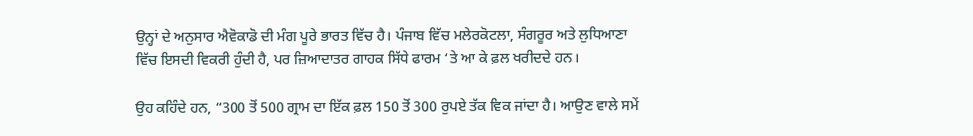ਉਨ੍ਹਾਂ ਦੇ ਅਨੁਸਾਰ ਐਵੋਕਾਡੋ ਦੀ ਮੰਗ ਪੂਰੇ ਭਾਰਤ ਵਿੱਚ ਹੈ। ਪੰਜਾਬ ਵਿੱਚ ਮਲੇਰਕੋਟਲਾ, ਸੰਗਰੂਰ ਅਤੇ ਲੁਧਿਆਣਾ ਵਿੱਚ ਇਸਦੀ ਵਿਕਰੀ ਹੁੰਦੀ ਹੈ, ਪਰ ਜ਼ਿਆਦਾਤਰ ਗਾਹਕ ਸਿੱਧੇ ਫਾਰਮ ‘ਤੇ ਆ ਕੇ ਫ਼ਲ ਖਰੀਦਦੇ ਹਨ।

ਉਹ ਕਹਿੰਦੇ ਹਨ, “300 ਤੋਂ 500 ਗ੍ਰਾਮ ਦਾ ਇੱਕ ਫ਼ਲ 150 ਤੋਂ 300 ਰੁਪਏ ਤੱਕ ਵਿਕ ਜਾਂਦਾ ਹੈ। ਆਉਣ ਵਾਲੇ ਸਮੇਂ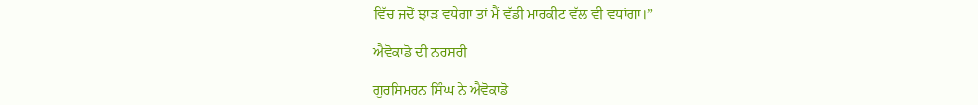ਵਿੱਚ ਜਦੋਂ ਝਾੜ ਵਧੇਗਾ ਤਾਂ ਮੈਂ ਵੱਡੀ ਮਾਰਕੀਟ ਵੱਲ ਵੀ ਵਧਾਂਗਾ।”

ਐਵੋਕਾਡੋ ਦੀ ਨਰਸਰੀ

ਗੁਰਸਿਮਰਨ ਸਿੰਘ ਨੇ ਐਵੋਕਾਡੋ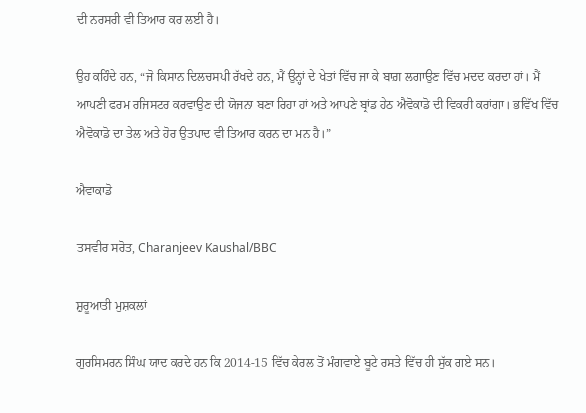ਦੀ ਨਰਸਰੀ ਵੀ ਤਿਆਰ ਕਰ ਲਈ ਹੈ।

ਉਹ ਕਹਿੰਦੇ ਹਨ, “ਜੋ ਕਿਸਾਨ ਦਿਲਚਸਪੀ ਰੱਖਦੇ ਹਨ, ਮੈਂ ਉਨ੍ਹਾਂ ਦੇ ਖੇਤਾਂ ਵਿੱਚ ਜਾ ਕੇ ਬਾਗ਼ ਲਗਾਉਣ ਵਿੱਚ ਮਦਦ ਕਰਦਾ ਹਾਂ। ਮੈਂ ਆਪਣੀ ਫਰਮ ਰਜਿਸਟਰ ਕਰਵਾਉਣ ਦੀ ਯੋਜਨਾ ਬਣਾ ਰਿਹਾ ਹਾਂ ਅਤੇ ਆਪਣੇ ਬ੍ਰਾਂਡ ਹੇਠ ਐਵੋਕਾਡੋ ਦੀ ਵਿਕਰੀ ਕਰਾਂਗਾ। ਭਵਿੱਖ ਵਿੱਚ ਐਵੋਕਾਡੋ ਦਾ ਤੇਲ ਅਤੇ ਹੋਰ ਉਤਪਾਦ ਵੀ ਤਿਆਰ ਕਰਨ ਦਾ ਮਨ ਹੈ।”

ਐਵਾਕਾਡੋ

ਤਸਵੀਰ ਸਰੋਤ, Charanjeev Kaushal/BBC

ਸ਼ੁਰੂਆਤੀ ਮੁਸ਼ਕਲਾਂ

ਗੁਰਸਿਮਰਨ ਸਿੰਘ ਯਾਦ ਕਰਦੇ ਹਨ ਕਿ 2014-15 ਵਿੱਚ ਕੇਰਲ ਤੋਂ ਮੰਗਵਾਏ ਬੂਟੇ ਰਸਤੇ ਵਿੱਚ ਹੀ ਸੁੱਕ ਗਏ ਸਨ।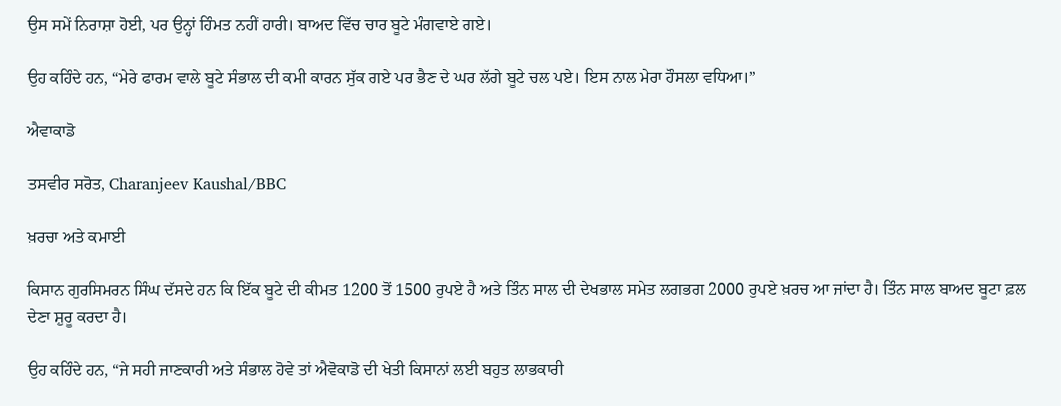ਉਸ ਸਮੇਂ ਨਿਰਾਸ਼ਾ ਹੋਈ, ਪਰ ਉਨ੍ਹਾਂ ਹਿੰਮਤ ਨਹੀਂ ਹਾਰੀ। ਬਾਅਦ ਵਿੱਚ ਚਾਰ ਬੂਟੇ ਮੰਗਵਾਏ ਗਏ।

ਉਹ ਕਹਿੰਦੇ ਹਨ, “ਮੇਰੇ ਫਾਰਮ ਵਾਲੇ ਬੂਟੇ ਸੰਭਾਲ ਦੀ ਕਮੀ ਕਾਰਨ ਸੁੱਕ ਗਏ ਪਰ ਭੈਣ ਦੇ ਘਰ ਲੱਗੇ ਬੂਟੇ ਚਲ ਪਏ। ਇਸ ਨਾਲ ਮੇਰਾ ਹੌਸਲਾ ਵਧਿਆ।”

ਐਵਾਕਾਡੋ

ਤਸਵੀਰ ਸਰੋਤ, Charanjeev Kaushal/BBC

ਖ਼ਰਚਾ ਅਤੇ ਕਮਾਈ

ਕਿਸਾਨ ਗੁਰਸਿਮਰਨ ਸਿੰਘ ਦੱਸਦੇ ਹਨ ਕਿ ਇੱਕ ਬੂਟੇ ਦੀ ਕੀਮਤ 1200 ਤੋਂ 1500 ਰੁਪਏ ਹੈ ਅਤੇ ਤਿੰਨ ਸਾਲ ਦੀ ਦੇਖਭਾਲ ਸਮੇਤ ਲਗਭਗ 2000 ਰੁਪਏ ਖ਼ਰਚ ਆ ਜਾਂਦਾ ਹੈ। ਤਿੰਨ ਸਾਲ ਬਾਅਦ ਬੂਟਾ ਫ਼ਲ ਦੇਣਾ ਸ਼ੁਰੂ ਕਰਦਾ ਹੈ।

ਉਹ ਕਹਿੰਦੇ ਹਨ, “ਜੇ ਸਹੀ ਜਾਣਕਾਰੀ ਅਤੇ ਸੰਭਾਲ ਹੋਵੇ ਤਾਂ ਐਵੋਕਾਡੋ ਦੀ ਖੇਤੀ ਕਿਸਾਨਾਂ ਲਈ ਬਹੁਤ ਲਾਭਕਾਰੀ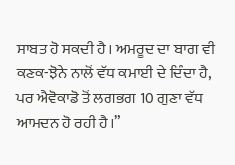ਸਾਬਤ ਹੋ ਸਕਦੀ ਹੈ। ਅਮਰੂਦ ਦਾ ਬਾਗ ਵੀ ਕਣਕ-ਝੋਨੇ ਨਾਲੋਂ ਵੱਧ ਕਮਾਈ ਦੇ ਦਿੰਦਾ ਹੈ, ਪਰ ਐਵੋਕਾਡੋ ਤੋਂ ਲਗਭਗ 10 ਗੁਣਾ ਵੱਧ ਆਮਦਨ ਹੋ ਰਹੀ ਹੈ।”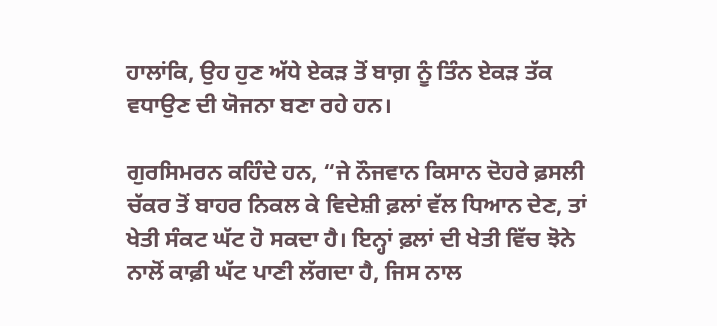ਹਾਲਾਂਕਿ, ਉਹ ਹੁਣ ਅੱਧੇ ਏਕੜ ਤੋਂ ਬਾਗ਼ ਨੂੰ ਤਿੰਨ ਏਕੜ ਤੱਕ ਵਧਾਉਣ ਦੀ ਯੋਜਨਾ ਬਣਾ ਰਹੇ ਹਨ।

ਗੁਰਸਿਮਰਨ ਕਹਿੰਦੇ ਹਨ, “ਜੇ ਨੌਜਵਾਨ ਕਿਸਾਨ ਦੋਹਰੇ ਫ਼ਸਲੀ ਚੱਕਰ ਤੋਂ ਬਾਹਰ ਨਿਕਲ ਕੇ ਵਿਦੇਸ਼ੀ ਫ਼ਲਾਂ ਵੱਲ ਧਿਆਨ ਦੇਣ, ਤਾਂ ਖੇਤੀ ਸੰਕਟ ਘੱਟ ਹੋ ਸਕਦਾ ਹੈ। ਇਨ੍ਹਾਂ ਫ਼ਲਾਂ ਦੀ ਖੇਤੀ ਵਿੱਚ ਝੋਨੇ ਨਾਲੋਂ ਕਾਫ਼ੀ ਘੱਟ ਪਾਣੀ ਲੱਗਦਾ ਹੈ, ਜਿਸ ਨਾਲ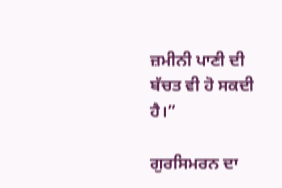ਜ਼ਮੀਨੀ ਪਾਣੀ ਦੀ ਬੱਚਤ ਵੀ ਹੋ ਸਕਦੀ ਹੈ।”

ਗੁਰਸਿਮਰਨ ਦਾ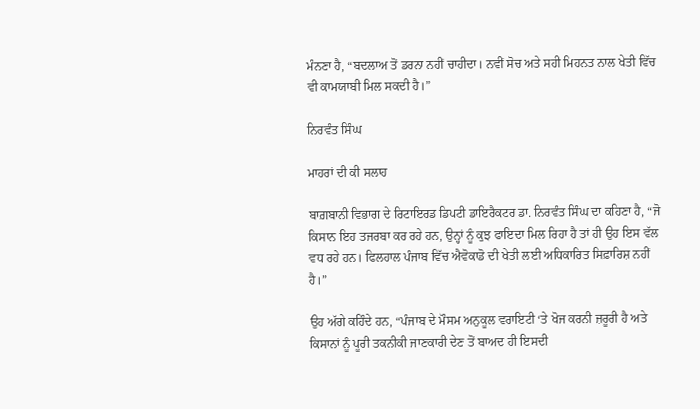ਮੰਨਣਾ ਹੈ, “ਬਦਲਾਅ ਤੋਂ ਡਰਨਾ ਨਹੀਂ ਚਾਹੀਦਾ। ਨਵੀਂ ਸੋਚ ਅਤੇ ਸਹੀ ਮਿਹਨਤ ਨਾਲ ਖੇਤੀ ਵਿੱਚ ਵੀ ਕਾਮਯਾਬੀ ਮਿਲ ਸਕਦੀ ਹੈ।”

ਨਿਰਵੰਤ ਸਿੰਘ

ਮਾਹਰਾਂ ਦੀ ਕੀ ਸਲਾਹ

ਬਾਗ਼ਬਾਨੀ ਵਿਭਾਗ ਦੇ ਰਿਟਾਇਰਡ ਡਿਪਟੀ ਡਾਇਰੈਕਟਰ ਡਾ. ਨਿਰਵੰਤ ਸਿੰਘ ਦਾ ਕਹਿਣਾ ਹੈ, “ਜੋ ਕਿਸਾਨ ਇਹ ਤਜਰਬਾ ਕਰ ਰਹੇ ਹਨ, ਉਨ੍ਹਾਂ ਨੂੰ ਕੁਝ ਫਾਇਦਾ ਮਿਲ ਰਿਹਾ ਹੈ ਤਾਂ ਹੀ ਉਹ ਇਸ ਵੱਲ ਵਧ ਰਹੇ ਹਨ। ਫਿਲਹਾਲ ਪੰਜਾਬ ਵਿੱਚ ਐਵੋਕਾਡੋ ਦੀ ਖੇਤੀ ਲਈ ਅਧਿਕਾਰਿਤ ਸਿਫ਼ਾਰਿਸ਼ ਨਹੀਂ ਹੈ।”

ਉਹ ਅੱਗੇ ਕਹਿੰਦੇ ਹਨ, “ਪੰਜਾਬ ਦੇ ਮੌਸਮ ਅਨੁਕੂਲ ਵਰਾਇਟੀ ‘ਤੇ ਖੋਜ ਕਰਨੀ ਜ਼ਰੂਰੀ ਹੈ ਅਤੇ ਕਿਸਾਨਾਂ ਨੂੰ ਪੂਰੀ ਤਕਨੀਕੀ ਜਾਣਕਾਰੀ ਦੇਣ ਤੋਂ ਬਾਅਦ ਹੀ ਇਸਦੀ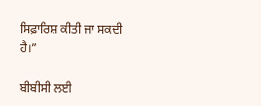ਸਿਫ਼ਾਰਿਸ਼ ਕੀਤੀ ਜਾ ਸਕਦੀ ਹੈ।”

ਬੀਬੀਸੀ ਲਈ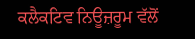ਕਲੈਕਟਿਵ ਨਿਊਜ਼ਰੂਮ ਵੱਲੋਂ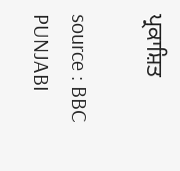ਪ੍ਰਕਾਸ਼ਿਤ

source : BBC PUNJABI